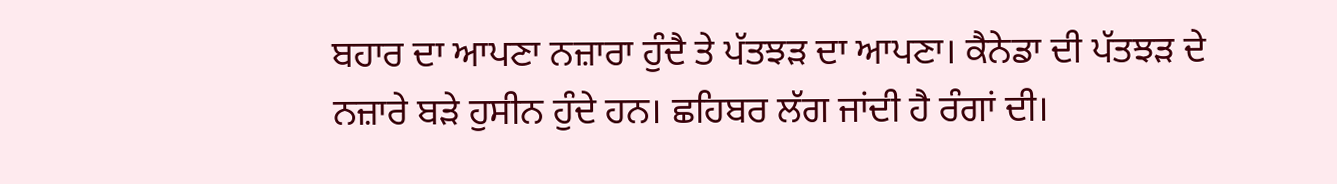ਬਹਾਰ ਦਾ ਆਪਣਾ ਨਜ਼ਾਰਾ ਹੁੰਦੈ ਤੇ ਪੱਤਝੜ ਦਾ ਆਪਣਾ। ਕੈਨੇਡਾ ਦੀ ਪੱਤਝੜ ਦੇ ਨਜ਼ਾਰੇ ਬੜੇ ਹੁਸੀਨ ਹੁੰਦੇ ਹਨ। ਛਹਿਬਰ ਲੱਗ ਜਾਂਦੀ ਹੈ ਰੰਗਾਂ ਦੀ।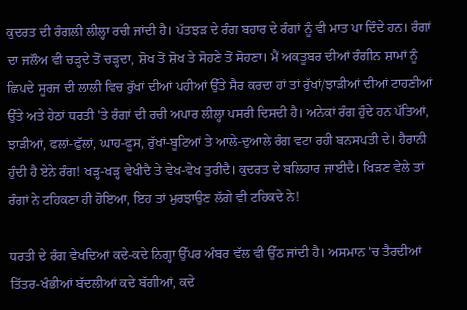ਕੁਦਰਤ ਦੀ ਰੰਗਲੀ ਲੀਲ੍ਹਾ ਰਚੀ ਜਾਂਦੀ ਹੈ। ਪੱਤਝੜ ਦੇ ਰੰਗ ਬਹਾਰ ਦੇ ਰੰਗਾਂ ਨੂੰ ਵੀ ਮਾਤ ਪਾ ਦਿੰਦੇ ਹਨ। ਰੰਗਾਂ ਦਾ ਜਲੌਅ ਵੀ ਚੜ੍ਹਦੇ ਤੋਂ ਚੜ੍ਹਦਾ, ਸ਼ੋਖ ਤੋਂ ਸ਼ੋਖ ਤੇ ਸੋਹਣੇ ਤੋਂ ਸੋਹਣਾ। ਮੈਂ ਅਕਤੂਬਰ ਦੀਆਂ ਰੰਗੀਨ ਸ਼ਾਮਾਂ ਨੂੰ ਛਿਪਦੇ ਸੂਰਜ ਦੀ ਲਾਲੀ ਵਿਚ ਰੁੱਖਾਂ ਦੀਆਂ ਪਹੀਆਂ ਉੱਤੇ ਸੈਰ ਕਰਦਾ ਹਾਂ ਤਾਂ ਰੁੱਖਾਂ/ਝਾੜੀਆਂ ਦੀਆਂ ਟਾਹਣੀਆਂ ਉੱਤੇ ਅਤੇ ਹੇਠਾਂ ਧਰਤੀ 'ਤੇ ਰੰਗਾਂ ਦੀ ਰਚੀ ਅਪਾਰ ਲੀਲ੍ਹਾ ਪਸਰੀ ਦਿਸਦੀ ਹੈ। ਅਨੇਕਾਂ ਰੰਗ ਹੁੰਦੇ ਹਨ ਪੱਤਿਆਂ, ਝਾੜੀਆਂ, ਫਲਾਂ-ਫੁੱਲਾਂ, ਘਾਹ-ਫੂਸ, ਰੁੱਖਾਂ-ਬੂਟਿਆਂ ਤੇ ਆਲੇ-ਦੁਆਲੇ ਰੰਗ ਵਟਾ ਰਹੀ ਬਨਸਪਤੀ ਦੇ। ਹੈਰਾਨੀ ਹੁੰਦੀ ਹੈ ਏਨੇ ਰੰਗ! ਖੜ੍ਹ-ਖੜ੍ਹ ਵੇਖੀਦੈ ਤੇ ਵੇਖ-ਵੇਖ ਤੁਰੀਦੈ। ਕੁਦਰਤ ਦੇ ਬਲਿਹਾਰ ਜਾਈਦੈ। ਖਿੜਣ ਵੇਲੇ ਤਾਂ ਰੰਗਾਂ ਨੇ ਟਹਿਕਣਾ ਹੀ ਹੋਇਆ, ਇਹ ਤਾਂ ਮੁਰਝਾਉਣ ਲੱਗੇ ਵੀ ਟਹਿਕਦੇ ਨੇ!

ਧਰਤੀ ਦੇ ਰੰਗ ਵੇਖਦਿਆਂ ਕਦੇ-ਕਦੇ ਨਿਗ੍ਹਾ ਉੱਪਰ ਅੰਬਰ ਵੱਲ ਵੀ ਉੱਠ ਜਾਂਦੀ ਹੈ। ਅਸਮਾਨ 'ਚ ਤੈਰਦੀਆਂ ਤਿੱਤਰ-ਖੰਭੀਆਂ ਬੱਦਲੀਆਂ ਕਦੇ ਬੱਗੀਆਂ, ਕਦੇ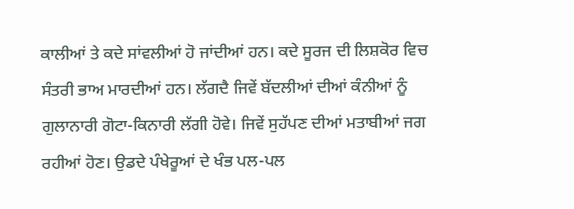ਕਾਲੀਆਂ ਤੇ ਕਦੇ ਸਾਂਵਲੀਆਂ ਹੋ ਜਾਂਦੀਆਂ ਹਨ। ਕਦੇ ਸੂਰਜ ਦੀ ਲਿਸ਼ਕੋਰ ਵਿਚ ਸੰਤਰੀ ਭਾਅ ਮਾਰਦੀਆਂ ਹਨ। ਲੱਗਦੈ ਜਿਵੇਂ ਬੱਦਲੀਆਂ ਦੀਆਂ ਕੰਨੀਆਂ ਨੂੰ ਗੁਲਾਨਾਰੀ ਗੋਟਾ-ਕਿਨਾਰੀ ਲੱਗੀ ਹੋਵੇ। ਜਿਵੇਂ ਸੁਹੱਪਣ ਦੀਆਂ ਮਤਾਬੀਆਂ ਜਗ ਰਹੀਆਂ ਹੋਣ। ਉਡਦੇ ਪੰਖੇਰੂਆਂ ਦੇ ਖੰਭ ਪਲ-ਪਲ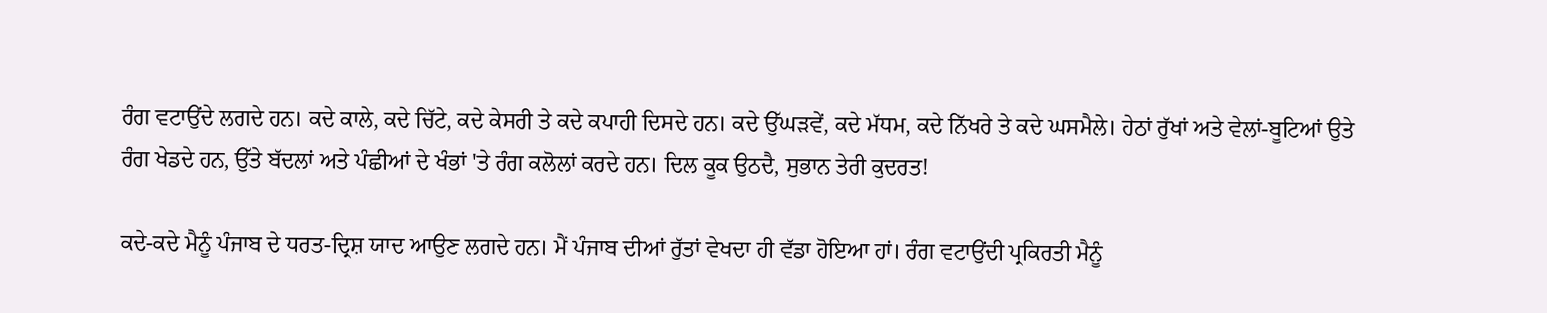ਰੰਗ ਵਟਾਉਂਦੇ ਲਗਦੇ ਹਨ। ਕਦੇ ਕਾਲੇ, ਕਦੇ ਚਿੱਟੇ, ਕਦੇ ਕੇਸਰੀ ਤੇ ਕਦੇ ਕਪਾਹੀ ਦਿਸਦੇ ਹਨ। ਕਦੇ ਉੱਘੜਵੇਂ, ਕਦੇ ਮੱਧਮ, ਕਦੇ ਨਿੱਖਰੇ ਤੇ ਕਦੇ ਘਸਮੈਲੇ। ਹੇਠਾਂ ਰੁੱਖਾਂ ਅਤੇ ਵੇਲਾਂ-ਬੂਟਿਆਂ ਉਤੇ ਰੰਗ ਖੇਡਦੇ ਹਨ, ਉੱਤੇ ਬੱਦਲਾਂ ਅਤੇ ਪੰਛੀਆਂ ਦੇ ਖੰਭਾਂ 'ਤੇ ਰੰਗ ਕਲੋਲਾਂ ਕਰਦੇ ਹਨ। ਦਿਲ ਕੂਕ ਉਠਦੈ, ਸੁਭਾਨ ਤੇਰੀ ਕੁਦਰਤ!

ਕਦੇ-ਕਦੇ ਮੈਨੂੰ ਪੰਜਾਬ ਦੇ ਧਰਤ-ਦ੍ਰਿਸ਼ ਯਾਦ ਆਉਣ ਲਗਦੇ ਹਨ। ਮੈਂ ਪੰਜਾਬ ਦੀਆਂ ਰੁੱਤਾਂ ਵੇਖਦਾ ਹੀ ਵੱਡਾ ਹੋਇਆ ਹਾਂ। ਰੰਗ ਵਟਾਉਂਦੀ ਪ੍ਰਕਿਰਤੀ ਮੈਨੂੰ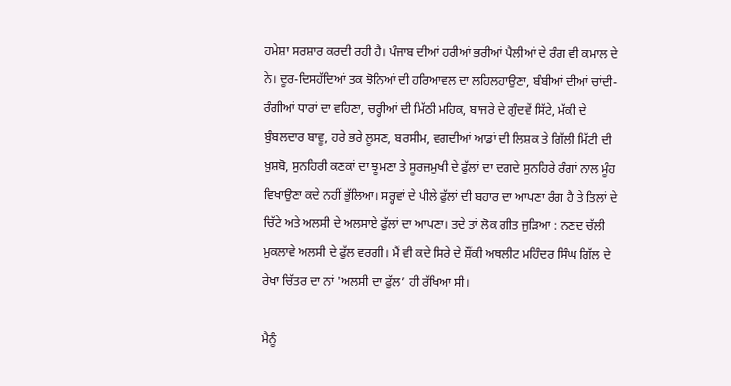ਹਮੇਸ਼ਾ ਸਰਸ਼ਾਰ ਕਰਦੀ ਰਹੀ ਹੈ। ਪੰਜਾਬ ਦੀਆਂ ਹਰੀਆਂ ਭਰੀਆਂ ਪੈਲੀਆਂ ਦੇ ਰੰਗ ਵੀ ਕਮਾਲ ਦੇ ਨੇ। ਦੂਰ-ਦਿਸਹੱਦਿਆਂ ਤਕ ਝੋਨਿਆਂ ਦੀ ਹਰਿਆਵਲ ਦਾ ਲਹਿਲਹਾਉਣਾ, ਬੰਬੀਆਂ ਦੀਆਂ ਚਾਂਦੀ-ਰੰਗੀਆਂ ਧਾਰਾਂ ਦਾ ਵਹਿਣਾ, ਚਰ੍ਹੀਆਂ ਦੀ ਮਿੱਠੀ ਮਹਿਕ, ਬਾਜਰੇ ਦੇ ਗੁੰਦਵੇਂ ਸਿੱਟੇ, ਮੱਕੀ ਦੇ ਬੁੰਬਲਦਾਰ ਬਾਵੂ, ਹਰੇ ਭਰੇ ਲੂਸਣ, ਬਰਸੀਮ, ਵਗਦੀਆਂ ਆਡਾਂ ਦੀ ਲਿਸ਼ਕ ਤੇ ਗਿੱਲੀ ਮਿੱਟੀ ਦੀ ਖ਼ੁਸ਼ਬੋ, ਸੁਨਹਿਰੀ ਕਣਕਾਂ ਦਾ ਝੂਮਣਾ ਤੇ ਸੂਰਜਮੁਖੀ ਦੇ ਫੁੱਲਾਂ ਦਾ ਦਗਦੇ ਸੁਨਹਿਰੇ ਰੰਗਾਂ ਨਾਲ ਮੂੰਹ ਵਿਖਾਉਣਾ ਕਦੇ ਨਹੀਂ ਭੁੱਲਿਆ। ਸਰ੍ਹਵਾਂ ਦੇ ਪੀਲੇ ਫੁੱਲਾਂ ਦੀ ਬਹਾਰ ਦਾ ਆਪਣਾ ਰੰਗ ਹੈ ਤੇ ਤਿਲਾਂ ਦੇ ਚਿੱਟੇ ਅਤੇ ਅਲਸੀ ਦੇ ਅਲਸਾਏ ਫੁੱਲਾਂ ਦਾ ਆਪਣਾ। ਤਦੇ ਤਾਂ ਲੋਕ ਗੀਤ ਜੁੜਿਆ : ਨਣਦ ਚੱਲੀ ਮੁਕਲਾਵੇ ਅਲਸੀ ਦੇ ਫੁੱਲ ਵਰਗੀ। ਮੈਂ ਵੀ ਕਦੇ ਸਿਰੇ ਦੇ ਸ਼ੌਂਕੀ ਅਥਲੀਟ ਮਹਿੰਦਰ ਸਿੰਘ ਗਿੱਲ ਦੇ ਰੇਖਾ ਚਿੱਤਰ ਦਾ ਨਾਂ 'ਅਲਸੀ ਦਾ ਫੁੱਲ’ ਹੀ ਰੱਖਿਆ ਸੀ।

ਮੈਨੂੰ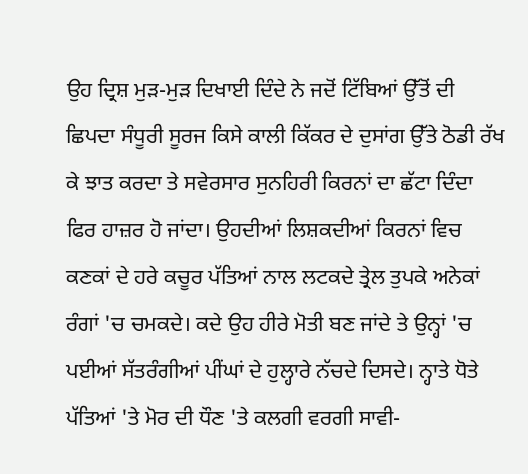ਉਹ ਦ੍ਰਿਸ਼ ਮੁੜ-ਮੁੜ ਦਿਖਾਈ ਦਿੰਦੇ ਨੇ ਜਦੋਂ ਟਿੱਬਿਆਂ ਉੱਤੋਂ ਦੀ ਛਿਪਦਾ ਸੰਧੂਰੀ ਸੂਰਜ ਕਿਸੇ ਕਾਲੀ ਕਿੱਕਰ ਦੇ ਦੁਸਾਂਗ ਉੱਤੇ ਠੋਡੀ ਰੱਖ ਕੇ ਝਾਤ ਕਰਦਾ ਤੇ ਸਵੇਰਸਾਰ ਸੁਨਹਿਰੀ ਕਿਰਨਾਂ ਦਾ ਛੱਟਾ ਦਿੰਦਾ ਫਿਰ ਹਾਜ਼ਰ ਹੋ ਜਾਂਦਾ। ਉਹਦੀਆਂ ਲਿਸ਼ਕਦੀਆਂ ਕਿਰਨਾਂ ਵਿਚ ਕਣਕਾਂ ਦੇ ਹਰੇ ਕਚੂਰ ਪੱਤਿਆਂ ਨਾਲ ਲਟਕਦੇ ਤ੍ਰੇਲ ਤੁਪਕੇ ਅਨੇਕਾਂ ਰੰਗਾਂ 'ਚ ਚਮਕਦੇ। ਕਦੇ ਉਹ ਹੀਰੇ ਮੋਤੀ ਬਣ ਜਾਂਦੇ ਤੇ ਉਨ੍ਹਾਂ 'ਚ ਪਈਆਂ ਸੱਤਰੰਗੀਆਂ ਪੀਂਘਾਂ ਦੇ ਹੁਲ੍ਹਾਰੇ ਨੱਚਦੇ ਦਿਸਦੇ। ਨ੍ਹਾਤੇ ਧੋਤੇ ਪੱਤਿਆਂ 'ਤੇ ਮੋਰ ਦੀ ਧੌਣ 'ਤੇ ਕਲਗੀ ਵਰਗੀ ਸਾਵੀ-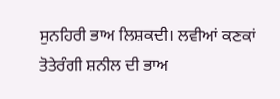ਸੁਨਹਿਰੀ ਭਾਅ ਲਿਸ਼ਕਦੀ। ਲਵੀਆਂ ਕਣਕਾਂ ਤੋਤੇਰੰਗੀ ਸ਼ਨੀਲ ਦੀ ਭਾਅ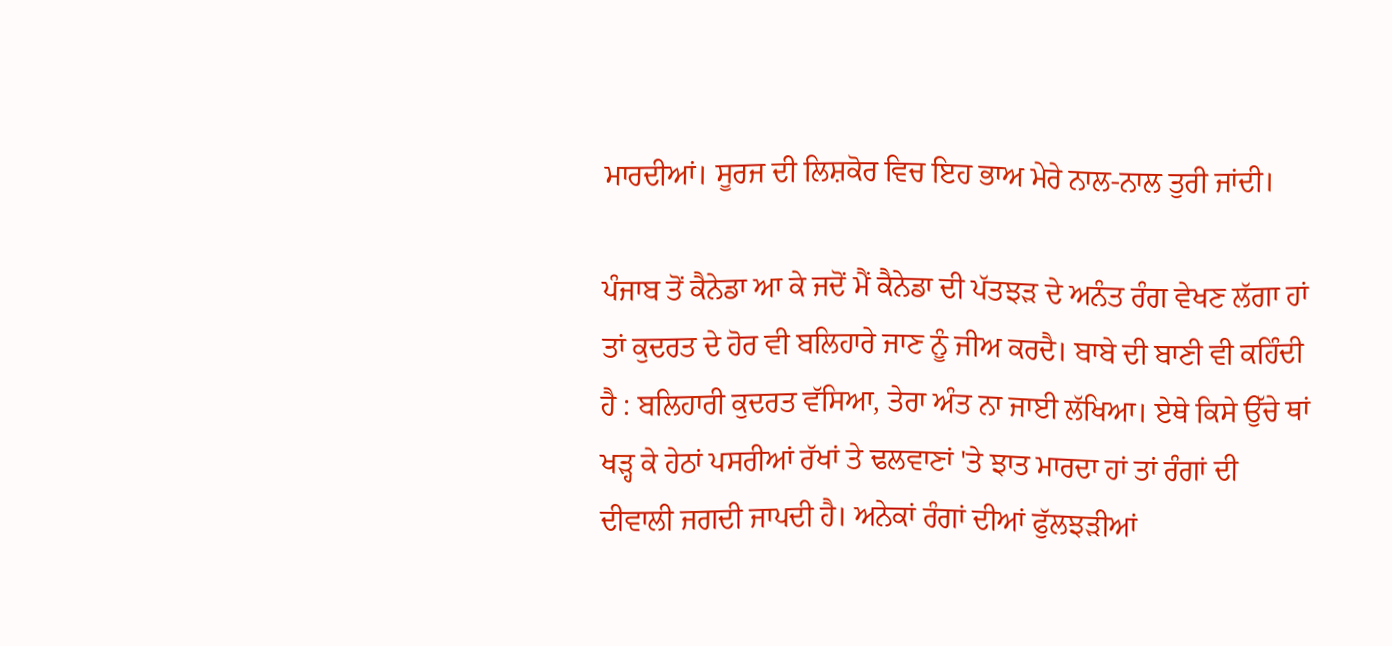ਮਾਰਦੀਆਂ। ਸੂਰਜ ਦੀ ਲਿਸ਼ਕੋਰ ਵਿਚ ਇਹ ਭਾਅ ਮੇਰੇ ਨਾਲ-ਨਾਲ ਤੁਰੀ ਜਾਂਦੀ।

ਪੰਜਾਬ ਤੋਂ ਕੈਨੇਡਾ ਆ ਕੇ ਜਦੋਂ ਮੈਂ ਕੈਨੇਡਾ ਦੀ ਪੱਤਝੜ ਦੇ ਅਨੰਤ ਰੰਗ ਵੇਖਣ ਲੱਗਾ ਹਾਂ ਤਾਂ ਕੁਦਰਤ ਦੇ ਹੋਰ ਵੀ ਬਲਿਹਾਰੇ ਜਾਣ ਨੂੰ ਜੀਅ ਕਰਦੈ। ਬਾਬੇ ਦੀ ਬਾਣੀ ਵੀ ਕਹਿੰਦੀ ਹੈ : ਬਲਿਹਾਰੀ ਕੁਦਰਤ ਵੱਸਿਆ, ਤੇਰਾ ਅੰਤ ਨਾ ਜਾਈ ਲੱਖਿਆ। ਏਥੇ ਕਿਸੇ ਉੱਚੇ ਥਾਂ ਖੜ੍ਹ ਕੇ ਹੇਠਾਂ ਪਸਰੀਆਂ ਰੱਖਾਂ ਤੇ ਢਲਵਾਣਾਂ 'ਤੇ ਝਾਤ ਮਾਰਦਾ ਹਾਂ ਤਾਂ ਰੰਗਾਂ ਦੀ ਦੀਵਾਲੀ ਜਗਦੀ ਜਾਪਦੀ ਹੈ। ਅਨੇਕਾਂ ਰੰਗਾਂ ਦੀਆਂ ਫੁੱਲਝੜੀਆਂ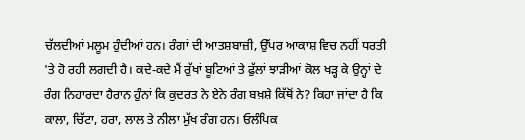ਚੱਲਦੀਆਂ ਮਲੂਮ ਹੁੰਦੀਆਂ ਹਨ। ਰੰਗਾਂ ਦੀ ਆਤਸ਼ਬਾਜ਼ੀ, ਉੱਪਰ ਆਕਾਸ਼ ਵਿਚ ਨਹੀਂ ਧਰਤੀ 'ਤੇ ਹੋ ਰਹੀ ਲਗਦੀ ਹੈ। ਕਦੇ-ਕਦੇ ਮੈਂ ਰੁੱਖਾਂ ਬੂਟਿਆਂ ਤੇ ਫੁੱਲਾਂ ਝਾੜੀਆਂ ਕੋਲ ਖੜ੍ਹ ਕੇ ਉਨ੍ਹਾਂ ਦੇ ਰੰਗ ਨਿਹਾਰਦਾ ਹੈਰਾਨ ਹੁੰਨਾਂ ਕਿ ਕੁਦਰਤ ਨੇ ਏਨੇ ਰੰਗ ਬਖ਼ਸ਼ੇ ਕਿੱਥੋਂ ਨੇ? ਕਿਹਾ ਜਾਂਦਾ ਹੈ ਕਿ ਕਾਲਾ, ਚਿੱਟਾ, ਹਰਾ, ਲਾਲ ਤੇ ਨੀਲਾ ਮੁੱਖ ਰੰਗ ਹਨ। ਓਲੰਪਿਕ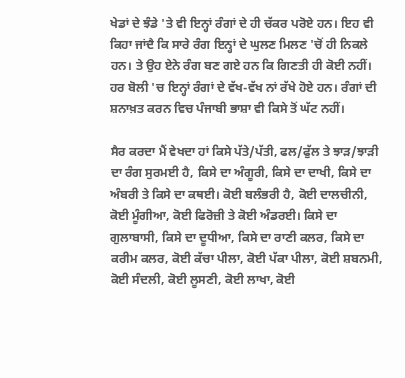ਖੇਡਾਂ ਦੇ ਝੰਡੇ 'ਤੇ ਵੀ ਇਨ੍ਹਾਂ ਰੰਗਾਂ ਦੇ ਹੀ ਚੱਕਰ ਪਰੋਏ ਹਨ। ਇਹ ਵੀ ਕਿਹਾ ਜਾਂਦੈ ਕਿ ਸਾਰੇ ਰੰਗ ਇਨ੍ਹਾਂ ਦੇ ਘੁਲਣ ਮਿਲਣ 'ਚੋਂ ਹੀ ਨਿਕਲੇ ਹਨ। ਤੇ ਉਹ ਏਨੇ ਰੰਗ ਬਣ ਗਏ ਹਨ ਕਿ ਗਿਣਤੀ ਹੀ ਕੋਈ ਨਹੀਂ। ਹਰ ਬੋਲੀ 'ਚ ਇਨ੍ਹਾਂ ਰੰਗਾਂ ਦੇ ਵੱਖ-ਵੱਖ ਨਾਂ ਰੱਖੇ ਹੋਏ ਹਨ। ਰੰਗਾਂ ਦੀ ਸ਼ਨਾਖ਼ਤ ਕਰਨ ਵਿਚ ਪੰਜਾਬੀ ਭਾਸ਼ਾ ਵੀ ਕਿਸੇ ਤੋਂ ਘੱਟ ਨਹੀਂ।

ਸੈਰ ਕਰਦਾ ਮੈਂ ਵੇਖਦਾ ਹਾਂ ਕਿਸੇ ਪੱਤੇ/ਪੱਤੀ, ਫਲ/ਫੁੱਲ ਤੇ ਝਾੜ/ਝਾੜੀ ਦਾ ਰੰਗ ਸੁਰਮਈ ਹੈ, ਕਿਸੇ ਦਾ ਅੰਗੂਰੀ, ਕਿਸੇ ਦਾ ਦਾਖੀ, ਕਿਸੇ ਦਾ ਅੰਬਰੀ ਤੇ ਕਿਸੇ ਦਾ ਕਥਈ। ਕੋਈ ਬਲੰਭਰੀ ਹੈ, ਕੋਈ ਦਾਲਚੀਨੀ, ਕੋਈ ਮੂੰਗੀਆ, ਕੋਈ ਫਿਰੋਜ਼ੀ ਤੇ ਕੋਈ ਅੰਡਰਈ। ਕਿਸੇ ਦਾ ਗੁਲਾਬਾਸੀ, ਕਿਸੇ ਦਾ ਦੂਧੀਆ, ਕਿਸੇ ਦਾ ਰਾਣੀ ਕਲਰ, ਕਿਸੇ ਦਾ ਕਰੀਮ ਕਲਰ, ਕੋਈ ਕੱਚਾ ਪੀਲਾ, ਕੋਈ ਪੱਕਾ ਪੀਲਾ, ਕੋਈ ਸ਼ਬਨਮੀ, ਕੋਈ ਸੰਦਲੀ, ਕੋਈ ਲੂਸਣੀ, ਕੋਈ ਲਾਖਾ, ਕੋਈ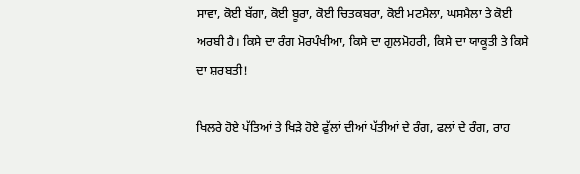ਸਾਵਾ, ਕੋਈ ਬੱਗਾ, ਕੋਈ ਬੂਰਾ, ਕੋਈ ਚਿਤਕਬਰਾ, ਕੋਈ ਮਟਮੈਲਾ, ਘਸਮੈਲਾ ਤੇ ਕੋਈ ਅਰਬੀ ਹੈ। ਕਿਸੇ ਦਾ ਰੰਗ ਮੋਰਪੰਖੀਆ, ਕਿਸੇ ਦਾ ਗੁਲਮੋਹਰੀ, ਕਿਸੇ ਦਾ ਯਾਕੂਤੀ ਤੇ ਕਿਸੇ ਦਾ ਸ਼ਰਬਤੀ!

ਖਿਲਰੇ ਹੋਏ ਪੱਤਿਆਂ ਤੇ ਖਿੜੇ ਹੋਏ ਫੁੱਲਾਂ ਦੀਆਂ ਪੱਤੀਆਂ ਦੇ ਰੰਗ, ਫਲਾਂ ਦੇ ਰੰਗ, ਰਾਹ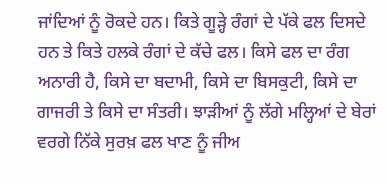ਜਾਂਦਿਆਂ ਨੂੰ ਰੋਕਦੇ ਹਨ। ਕਿਤੇ ਗੂੜ੍ਹੇ ਰੰਗਾਂ ਦੇ ਪੱਕੇ ਫਲ ਦਿਸਦੇ ਹਨ ਤੇ ਕਿਤੇ ਹਲਕੇ ਰੰਗਾਂ ਦੇ ਕੱਚੇ ਫਲ। ਕਿਸੇ ਫਲ ਦਾ ਰੰਗ ਅਨਾਰੀ ਹੈ, ਕਿਸੇ ਦਾ ਬਦਾਮੀ, ਕਿਸੇ ਦਾ ਬਿਸਕੁਟੀ, ਕਿਸੇ ਦਾ ਗਾਜਰੀ ਤੇ ਕਿਸੇ ਦਾ ਸੰਤਰੀ। ਝਾੜੀਆਂ ਨੂੰ ਲੱਗੇ ਮਲ੍ਹਿਆਂ ਦੇ ਬੇਰਾਂ ਵਰਗੇ ਨਿੱਕੇ ਸੁਰਖ਼ ਫਲ ਖਾਣ ਨੂੰ ਜੀਅ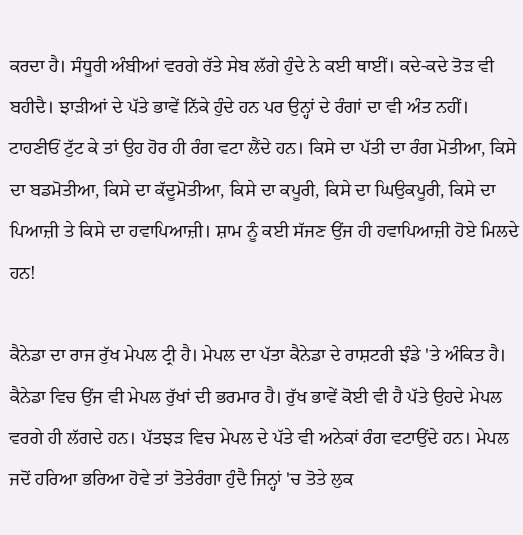ਕਰਦਾ ਹੈ। ਸੰਧੂਰੀ ਅੰਬੀਆਂ ਵਰਗੇ ਰੱਤੇ ਸੇਬ ਲੱਗੇ ਹੁੰਦੇ ਨੇ ਕਈ ਥਾਈਂ। ਕਦੇ-ਕਦੇ ਤੋੜ ਵੀ ਬਹੀਦੈ। ਝਾੜੀਆਂ ਦੇ ਪੱਤੇ ਭਾਵੇਂ ਨਿੱਕੇ ਹੁੰਦੇ ਹਨ ਪਰ ਉਨ੍ਹਾਂ ਦੇ ਰੰਗਾਂ ਦਾ ਵੀ ਅੰਤ ਨਹੀਂ। ਟਾਹਣੀਓਂ ਟੁੱਟ ਕੇ ਤਾਂ ਉਹ ਹੋਰ ਹੀ ਰੰਗ ਵਟਾ ਲੈਂਦੇ ਹਨ। ਕਿਸੇ ਦਾ ਪੱਤੀ ਦਾ ਰੰਗ ਮੋਤੀਆ, ਕਿਸੇ ਦਾ ਬਡਮੋਤੀਆ, ਕਿਸੇ ਦਾ ਕੱਦੂਮੋਤੀਆ, ਕਿਸੇ ਦਾ ਕਪੂਰੀ, ਕਿਸੇ ਦਾ ਘਿਉਕਪੂਰੀ, ਕਿਸੇ ਦਾ ਪਿਆਜ਼ੀ ਤੇ ਕਿਸੇ ਦਾ ਹਵਾਪਿਆਜ਼ੀ। ਸ਼ਾਮ ਨੂੰ ਕਈ ਸੱਜਣ ਉਂਜ ਹੀ ਹਵਾਪਿਆਜ਼ੀ ਹੋਏ ਮਿਲਦੇ ਹਨ!

ਕੈਨੇਡਾ ਦਾ ਰਾਜ ਰੁੱਖ ਮੇਪਲ ਟ੍ਰੀ ਹੈ। ਮੇਪਲ ਦਾ ਪੱਤਾ ਕੈਨੇਡਾ ਦੇ ਰਾਸ਼ਟਰੀ ਝੰਡੇ 'ਤੇ ਅੰਕਿਤ ਹੈ। ਕੈਨੇਡਾ ਵਿਚ ਉਂਜ ਵੀ ਮੇਪਲ ਰੁੱਖਾਂ ਦੀ ਭਰਮਾਰ ਹੈ। ਰੁੱਖ ਭਾਵੇਂ ਕੋਈ ਵੀ ਹੈ ਪੱਤੇ ਉਹਦੇ ਮੇਪਲ ਵਰਗੇ ਹੀ ਲੱਗਦੇ ਹਨ। ਪੱਤਝੜ ਵਿਚ ਮੇਪਲ ਦੇ ਪੱਤੇ ਵੀ ਅਨੇਕਾਂ ਰੰਗ ਵਟਾਉਂਦੇ ਹਨ। ਮੇਪਲ ਜਦੋਂ ਹਰਿਆ ਭਰਿਆ ਹੋਵੇ ਤਾਂ ਤੋਤੇਰੰਗਾ ਹੁੰਦੈ ਜਿਨ੍ਹਾਂ 'ਚ ਤੋਤੇ ਲੁਕ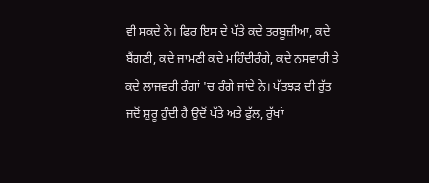ਵੀ ਸਕਦੇ ਨੇ। ਫਿਰ ਇਸ ਦੇ ਪੱਤੇ ਕਦੇ ਤਰਬੂਜ਼ੀਆ, ਕਦੇ ਬੈਂਗਣੀ, ਕਦੇ ਜਾਮਣੀ ਕਦੇ ਮਹਿੰਦੀਰੰਗੇ, ਕਦੇ ਨਸਵਾਰੀ ਤੇ ਕਦੇ ਲਾਜਵਰੀ ਰੰਗਾਂ 'ਚ ਰੰਗੇ ਜਾਂਦੇ ਨੇ। ਪੱਤਝੜ ਦੀ ਰੁੱਤ ਜਦੋਂ ਸ਼ੁਰੂ ਹੁੰਦੀ ਹੈ ਉਦੋਂ ਪੱਤੇ ਅਤੇ ਫੁੱਲ, ਰੁੱਖਾਂ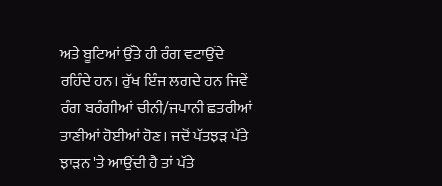ਅਤੇ ਬੂਟਿਆਂ ਉੱਤੇ ਹੀ ਰੰਗ ਵਟਾਉਂਦੇ ਰਹਿੰਦੇ ਹਨ। ਰੁੱਖ ਇੰਜ ਲਗਦੇ ਹਨ ਜਿਵੇਂ ਰੰਗ ਬਰੰਗੀਆਂ ਚੀਨੀ/ਜਪਾਨੀ ਛਤਰੀਆਂ ਤਾਣੀਆਂ ਹੋਈਆਂ ਹੋਣ। ਜਦੋਂ ਪੱਤਝੜ ਪੱਤੇ ਝਾੜਨ 'ਤੇ ਆਉਂਦੀ ਹੈ ਤਾਂ ਪੱਤੇ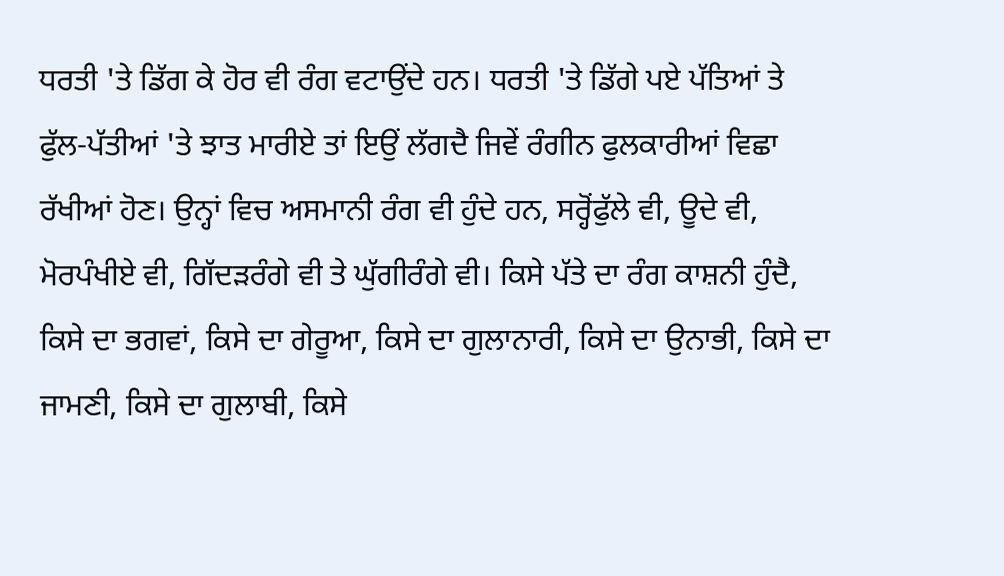ਧਰਤੀ 'ਤੇ ਡਿੱਗ ਕੇ ਹੋਰ ਵੀ ਰੰਗ ਵਟਾਉਂਦੇ ਹਨ। ਧਰਤੀ 'ਤੇ ਡਿੱਗੇ ਪਏ ਪੱਤਿਆਂ ਤੇ ਫੁੱਲ-ਪੱਤੀਆਂ 'ਤੇ ਝਾਤ ਮਾਰੀਏ ਤਾਂ ਇਉਂ ਲੱਗਦੈ ਜਿਵੇਂ ਰੰਗੀਨ ਫੁਲਕਾਰੀਆਂ ਵਿਛਾ ਰੱਖੀਆਂ ਹੋਣ। ਉਨ੍ਹਾਂ ਵਿਚ ਅਸਮਾਨੀ ਰੰਗ ਵੀ ਹੁੰਦੇ ਹਨ, ਸਰ੍ਹੋਂਫੁੱਲੇ ਵੀ, ਊਦੇ ਵੀ, ਮੋਰਪੰਖੀਏ ਵੀ, ਗਿੱਦੜਰੰਗੇ ਵੀ ਤੇ ਘੁੱਗੀਰੰਗੇ ਵੀ। ਕਿਸੇ ਪੱਤੇ ਦਾ ਰੰਗ ਕਾਸ਼ਨੀ ਹੁੰਦੈ, ਕਿਸੇ ਦਾ ਭਗਵਾਂ, ਕਿਸੇ ਦਾ ਗੇਰੂਆ, ਕਿਸੇ ਦਾ ਗੁਲਾਨਾਰੀ, ਕਿਸੇ ਦਾ ਉਨਾਭੀ, ਕਿਸੇ ਦਾ ਜਾਮਣੀ, ਕਿਸੇ ਦਾ ਗੁਲਾਬੀ, ਕਿਸੇ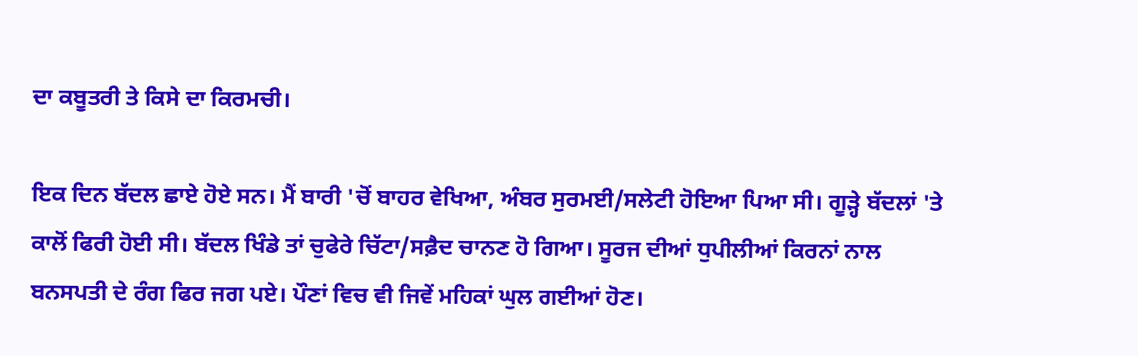ਦਾ ਕਬੂਤਰੀ ਤੇ ਕਿਸੇ ਦਾ ਕਿਰਮਚੀ।

ਇਕ ਦਿਨ ਬੱਦਲ ਛਾਏ ਹੋਏ ਸਨ। ਮੈਂ ਬਾਰੀ 'ਚੋਂ ਬਾਹਰ ਵੇਖਿਆ, ਅੰਬਰ ਸੁਰਮਈ/ਸਲੇਟੀ ਹੋਇਆ ਪਿਆ ਸੀ। ਗੂੜ੍ਹੇ ਬੱਦਲਾਂ 'ਤੇ ਕਾਲੋਂ ਫਿਰੀ ਹੋਈ ਸੀ। ਬੱਦਲ ਖਿੰਡੇ ਤਾਂ ਚੁਫੇਰੇ ਚਿੱਟਾ/ਸਫ਼ੈਦ ਚਾਨਣ ਹੋ ਗਿਆ। ਸੂਰਜ ਦੀਆਂ ਧੁਪੀਲੀਆਂ ਕਿਰਨਾਂ ਨਾਲ ਬਨਸਪਤੀ ਦੇ ਰੰਗ ਫਿਰ ਜਗ ਪਏ। ਪੌਣਾਂ ਵਿਚ ਵੀ ਜਿਵੇਂ ਮਹਿਕਾਂ ਘੁਲ ਗਈਆਂ ਹੋਣ।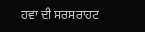ਹਵਾ ਦੀ ਸਰਸਰਾਹਟ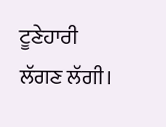ਟੂਣੇਹਾਰੀ ਲੱਗਣ ਲੱਗੀ।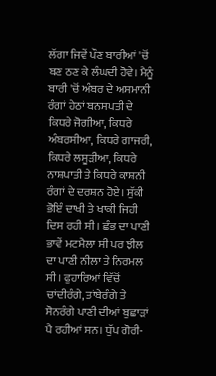ਲੱਗਾ ਜਿਵੇਂ ਪੌਣ ਬਾਰੀਆਂ 'ਚੋਂ ਬਣ ਠਣ ਕੇ ਲੰਘਦੀ ਹੋਵੇ। ਮੈਨੂੰ ਬਾਰੀ 'ਚੋਂ ਅੰਬਰ ਦੇ ਅਸਮਾਨੀ ਰੰਗਾਂ ਹੇਠਾਂ ਬਨਸਪਤੀ ਦੇ ਕਿਧਰੇ ਜੋਗੀਆ, ਕਿਧਰੇ ਅੰਬਰਸੀਆ, ਕਿਧਰੇ ਗਾਜਰੀ, ਕਿਧਰੇ ਲਸੂੜੀਆ, ਕਿਧਰੇ ਨਾਸ਼ਪਾਤੀ ਤੇ ਕਿਧਰੇ ਕਾਸ਼ਨੀ ਰੰਗਾਂ ਦੇ ਦਰਸ਼ਨ ਹੋਏ। ਸੁੱਕੀ ਭੋਇੰ ਦਾਖੀ ਤੇ ਖਾਕੀ ਜਿਹੀ ਦਿਸ ਰਹੀ ਸੀ। ਛੰਭ ਦਾ ਪਾਣੀ ਭਾਵੇਂ ਮਟਮੈਲਾ ਸੀ ਪਰ ਝੀਲ ਦਾ ਪਾਣੀ ਨੀਲਾ ਤੇ ਨਿਰਮਲ ਸੀ। ਫੁਹਾਰਿਆਂ ਵਿੱਚੋਂ ਚਾਂਦੀਰੰਗੇ, ਤਾਂਬੇਰੰਗੇ ਤੇ ਸੋਨਰੰਗੇ ਪਾਣੀ ਦੀਆਂ ਬੁਛਾੜਾਂ ਪੈ ਰਹੀਆਂ ਸਨ। ਧੁੱਪ ਗੋਰੀ-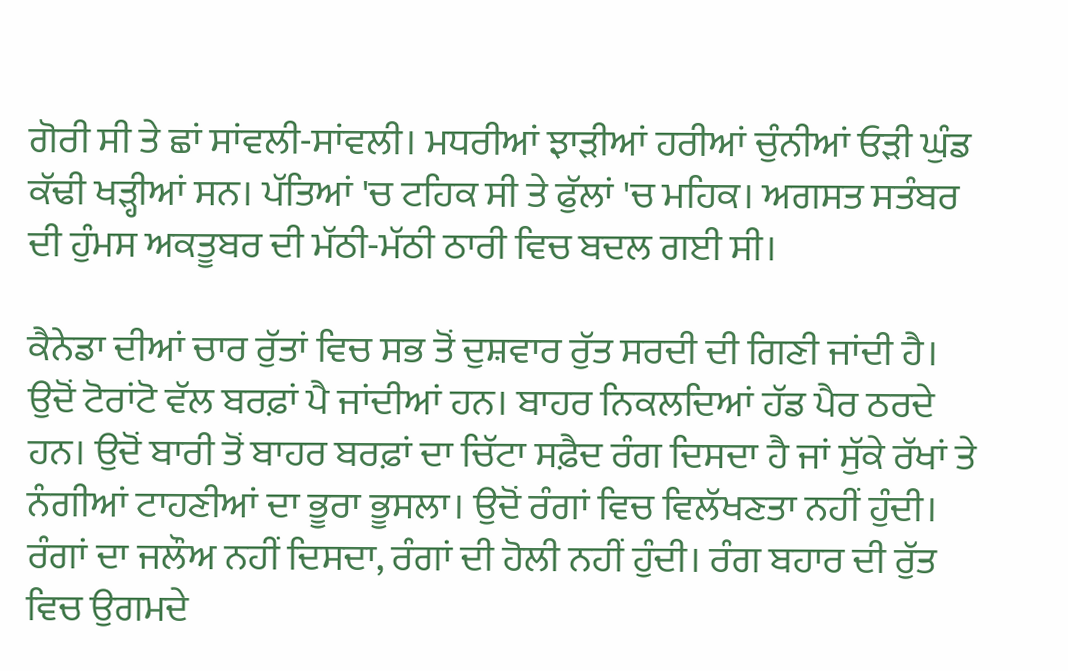ਗੋਰੀ ਸੀ ਤੇ ਛਾਂ ਸਾਂਵਲੀ-ਸਾਂਵਲੀ। ਮਧਰੀਆਂ ਝਾੜੀਆਂ ਹਰੀਆਂ ਚੁੰਨੀਆਂ ਓੜੀ ਘੁੰਡ ਕੱਢੀ ਖੜ੍ਹੀਆਂ ਸਨ। ਪੱਤਿਆਂ 'ਚ ਟਹਿਕ ਸੀ ਤੇ ਫੁੱਲਾਂ 'ਚ ਮਹਿਕ। ਅਗਸਤ ਸਤੰਬਰ ਦੀ ਹੁੰਮਸ ਅਕਤੂਬਰ ਦੀ ਮੱਠੀ-ਮੱਠੀ ਠਾਰੀ ਵਿਚ ਬਦਲ ਗਈ ਸੀ।

ਕੈਨੇਡਾ ਦੀਆਂ ਚਾਰ ਰੁੱਤਾਂ ਵਿਚ ਸਭ ਤੋਂ ਦੁਸ਼ਵਾਰ ਰੁੱਤ ਸਰਦੀ ਦੀ ਗਿਣੀ ਜਾਂਦੀ ਹੈ। ਉਦੋਂ ਟੋਰਾਂਟੋ ਵੱਲ ਬਰਫ਼ਾਂ ਪੈ ਜਾਂਦੀਆਂ ਹਨ। ਬਾਹਰ ਨਿਕਲਦਿਆਂ ਹੱਡ ਪੈਰ ਠਰਦੇ ਹਨ। ਉਦੋਂ ਬਾਰੀ ਤੋਂ ਬਾਹਰ ਬਰਫ਼ਾਂ ਦਾ ਚਿੱਟਾ ਸਫ਼ੈਦ ਰੰਗ ਦਿਸਦਾ ਹੈ ਜਾਂ ਸੁੱਕੇ ਰੱਖਾਂ ਤੇ ਨੰਗੀਆਂ ਟਾਹਣੀਆਂ ਦਾ ਭੂਰਾ ਭੂਸਲਾ। ਉਦੋਂ ਰੰਗਾਂ ਵਿਚ ਵਿਲੱਖਣਤਾ ਨਹੀਂ ਹੁੰਦੀ। ਰੰਗਾਂ ਦਾ ਜਲੌਅ ਨਹੀਂ ਦਿਸਦਾ, ਰੰਗਾਂ ਦੀ ਹੋਲੀ ਨਹੀਂ ਹੁੰਦੀ। ਰੰਗ ਬਹਾਰ ਦੀ ਰੁੱਤ ਵਿਚ ਉਗਮਦੇ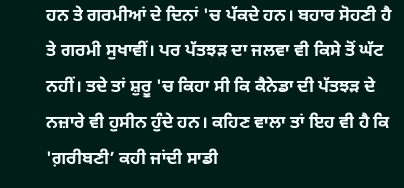ਹਨ ਤੇ ਗਰਮੀਆਂ ਦੇ ਦਿਨਾਂ 'ਚ ਪੱਕਦੇ ਹਨ। ਬਹਾਰ ਸੋਹਣੀ ਹੈ ਤੇ ਗਰਮੀ ਸੁਖਾਵੀਂ। ਪਰ ਪੱਤਝੜ ਦਾ ਜਲਵਾ ਵੀ ਕਿਸੇ ਤੋਂ ਘੱਟ ਨਹੀਂ। ਤਦੇ ਤਾਂ ਸ਼ੁਰੂ 'ਚ ਕਿਹਾ ਸੀ ਕਿ ਕੈਨੇਡਾ ਦੀ ਪੱਤਝੜ ਦੇ ਨਜ਼ਾਰੇ ਵੀ ਹੁਸੀਨ ਹੁੰਦੇ ਹਨ। ਕਹਿਣ ਵਾਲਾ ਤਾਂ ਇਹ ਵੀ ਹੈ ਕਿ 'ਗ਼ਰੀਬਣੀ’ ਕਹੀ ਜਾਂਦੀ ਸਾਡੀ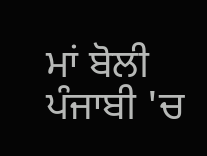ਮਾਂ ਬੋਲੀ ਪੰਜਾਬੀ 'ਚ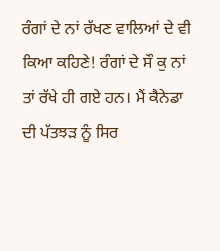ਰੰਗਾਂ ਦੇ ਨਾਂ ਰੱਖਣ ਵਾਲਿਆਂ ਦੇ ਵੀ ਕਿਆ ਕਹਿਣੇ! ਰੰਗਾਂ ਦੇ ਸੌ ਕੁ ਨਾਂ ਤਾਂ ਰੱਖੇ ਹੀ ਗਏ ਹਨ। ਮੈਂ ਕੈਨੇਡਾ ਦੀ ਪੱਤਝੜ ਨੂੰ ਸਿਰ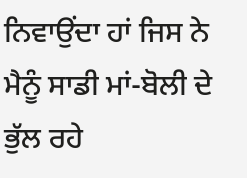ਨਿਵਾਉਂਦਾ ਹਾਂ ਜਿਸ ਨੇ ਮੈਨੂੰ ਸਾਡੀ ਮਾਂ-ਬੋਲੀ ਦੇ ਭੁੱਲ ਰਹੇ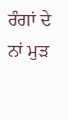ਰੰਗਾਂ ਦੇ ਨਾਂ ਮੁੜ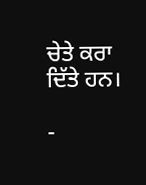ਚੇਤੇ ਕਰਾ ਦਿੱਤੇ ਹਨ।

-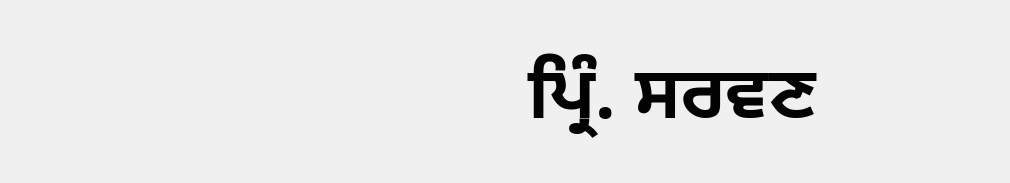ਪ੍ਰਿੰ. ਸਰਵਣ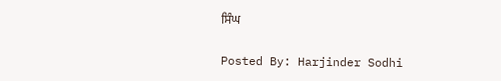ਸਿੰਘ

Posted By: Harjinder Sodhi